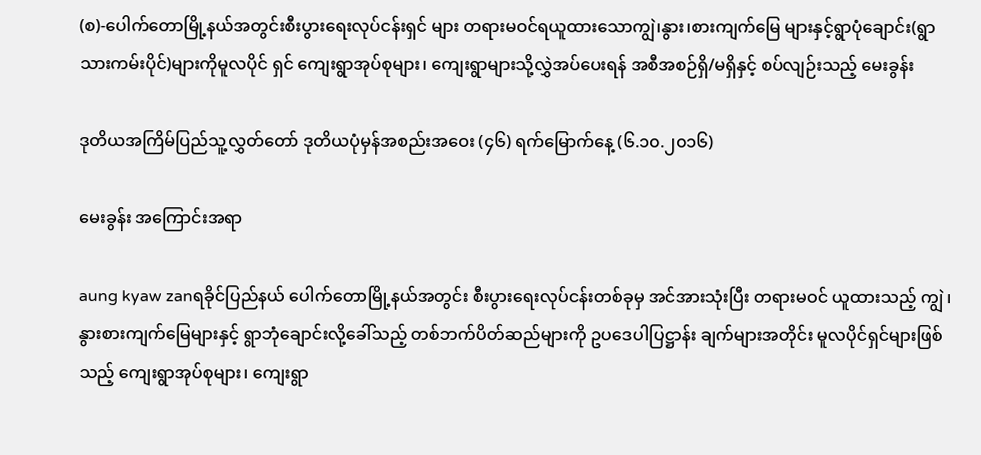(စ)-ပေါက်တောမြို့နယ်အတွင်းစီးပွားရေးလုပ်ငန်းရှင် များ တရားမဝင်ရယူထားသောကျွဲ၊နွား၊စားကျက်မြေ များနှင့်ရွာပုံချောင်း(ရွာသားကမ်းပိုင်)များကိုမူလပိုင် ရှင် ကျေးရွာအုပ်စုများ၊ ကျေးရွာများသို့လွှဲအပ်ပေးရန် အစီအစဉ်ရှိ/မရှိနှင့် စပ်လျဉ်းသည့် မေးခွန်း

ဒုတိယအကြိမ်ပြည်သူ့လွှတ်တော် ဒုတိယပုံမှန်အစည်းအဝေး (၄၆) ရက်မြောက်နေ့ (၆.၁၀.၂၀၁၆)

မေးခွန်း အကြောင်းအရာ

aung kyaw zanရခိုင်ပြည်နယ် ပေါက်တောမြို့နယ်အတွင်း စီးပွားရေးလုပ်ငန်းတစ်ခုမှ အင်အားသုံးပြီး တရားမဝင် ယူထားသည့် ကျွဲ ၊နွားစားကျက်မြေများနှင့် ရွာဘုံချောင်းလို့ခေါ်သည့် တစ်ဘက်ပိတ်ဆည်များကို ဥပဒေပါပြဋ္ဌာန်း ချက်များအတိုင်း မူလပိုင်ရှင်များဖြစ်သည့် ကျေးရွာအုပ်စုများ၊ ကျေးရွာ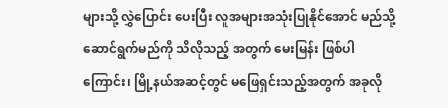များသို့ လွှဲပြောင်း ပေးပြီး လူအများအသုံးပြုနိုင်အောင် မည်သို့ဆောင်ရွက်မည်ကို သိလိုသည့် အတွက် မေးမြန်း ဖြစ်ပါကြောင်း၊ မြို့နယ်အဆင့်တွင် မဖြေရှင်းသည့်အတွက် အခုလို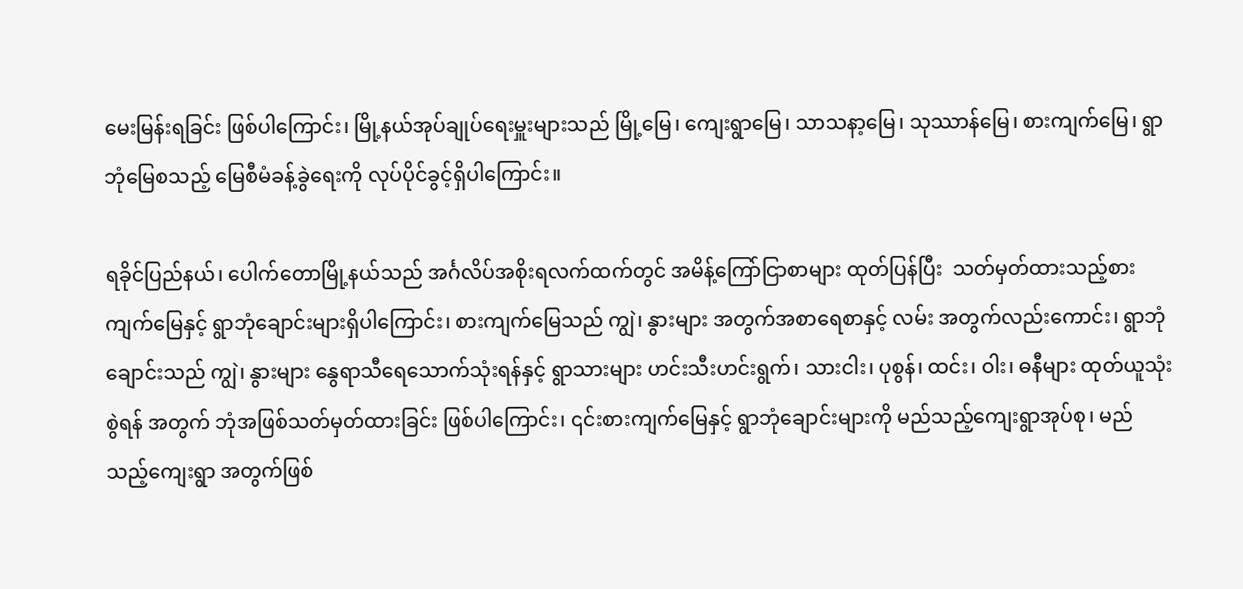မေးမြန်းရခြင်း ဖြစ်ပါကြောင်း၊ မြို့နယ်အုပ်ချုပ်ရေးမှူးများသည် မြို့မြေ၊ ကျေးရွာမြေ၊ သာသနာ့မြေ၊ သုဿာန်မြေ၊ စားကျက်မြေ၊ ရွာဘုံမြေစသည့် မြေစီမံခန့်ခွဲရေးကို လုပ်ပိုင်ခွင့်ရှိပါကြောင်း။

ရခိုင်ပြည်နယ်၊ ပေါက်တောမြို့နယ်သည် အင်္ဂလိပ်အစိုးရလက်ထက်တွင် အမိန့်ကြော်ငြာစာများ ထုတ်ပြန်ပြီး  သတ်မှတ်ထားသည့်စားကျက်မြေနှင့် ရွာဘုံချောင်းများရှိပါကြောင်း၊ စားကျက်မြေသည် ကျွဲ၊ နွားများ အတွက်အစာရေစာနှင့် လမ်း အတွက်လည်းကောင်း၊ ရွာဘုံချောင်းသည် ကျွဲ၊ နွားများ နွေရာသီရေသောက်သုံးရန်နှင့် ရွာသားများ ဟင်းသီးဟင်းရွက်၊ သားငါး၊ ပုစွန်၊ ထင်း၊ ဝါး၊ ဓနီများ ထုတ်ယူသုံးစွဲရန် အတွက် ဘုံအဖြစ်သတ်မှတ်ထားခြင်း ဖြစ်ပါကြောင်း၊ ၎င်းစားကျက်မြေနှင့် ရွာဘုံချောင်းများကို မည်သည့်ကျေးရွာအုပ်စု၊ မည်သည့်ကျေးရွာ အတွက်ဖြစ်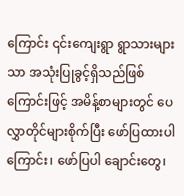ကြောင်း ၎င်းကျေးရွာ ရွာသားများသာ အသုံးပြုခွင့်ရှိသည်ဖြစ်ကြောင်းဖြင့် အမိန့်စာများတွင် ပေလွှာတိုင်များစိုက်ပြီး ဖော်ပြထားပါကြောင်း၊ ဖော်ပြပါ ချောင်းတွေ၊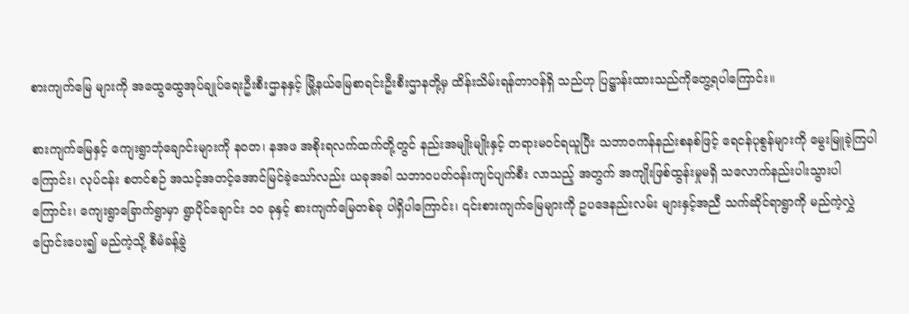စားကျက်မြေ များကို အထွေထွေအုပ်ချုပ်ရေးဦးစီးဌာနနှင့် မြို့နယ်မြေစာရင်းဦးစီးဌာနတို့မှ ထိန်းသိမ်းရန်တာဝန်ရှိ သည်ဟု ပြဋ္ဌာန်းထားသည်ကိုတွေ့ရပါကြောင်း။

စားကျက်မြေနှင့် ကျေးရွာဘုံချောင်းများကို နဝတ၊ နအဖ အစိုးရလက်ထက်တို့တွင် နည်းအမျိုးမျိုးနှင့် တရားမဝင်ရယူပြီး သဘာဝကန်နည်းစနစ်ဖြင့် ရေငန်ပုစွန်များကို မွေးမြူခဲ့ကြပါကြောင်း၊ လုပ်ငန်း စတင်စဉ် အသင့်အတင့်အောင်မြင်ခဲ့သော်လည်း ယခုအခါ သဘာဝပတ်ဝန်းကျင်ပျက်စီး လာသည့် အတွက် အကျိုးဖြစ်ထွန်းမှုမရှိ သလောက်နည်းပါးသွားပါကြောင်း၊ ကျေးရွာခြောက်ရွာမှာ ရွာပိုင်ချောင်း ၁၀ ခုနှင့် စားကျက်မြေတစ်ခု ပါရှိပါကြောင်း၊ ၎င်းစားကျက်မြေများကို ဥပဒေနည်းလမ်း များနှင့်အညီ သက်ဆိုင်ရာရွာကို မည်ကဲ့လွှဲပြောင်းပေး၍ မည်ကဲ့သို့ စီမံခန့်ခွဲ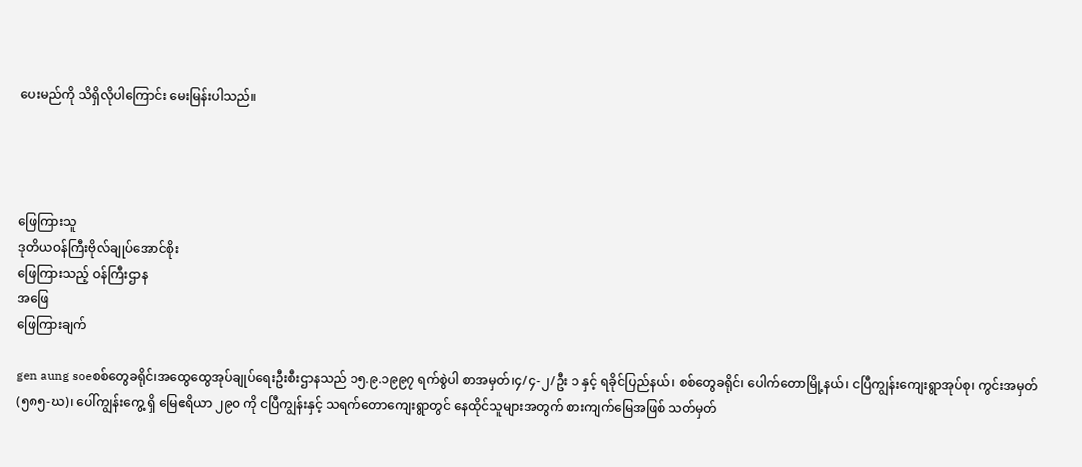ပေးမည်ကို သိရှိလိုပါကြောင်း မေးမြန်းပါသည်။




ဖြေကြားသူ
ဒုတိယဝန်ကြီးဗိုလ်ချုပ်အောင်စိုး
ဖြေကြားသည့် ဝန်ကြီးဌာန
အဖြေ
ဖြေကြားချက်

gen aung soeစစ်တွေခရိုင်၊အထွေထွေအုပ်ချုပ်ရေးဦးစီးဌာနသည် ၁၅.၉.၁၉၉၇ ရက်စွဲပါ စာအမှတ်၊၄/၄-၂/ဦး ၁ နှင့် ရခိုင်ပြည်နယ်၊ စစ်တွေခရိုင်၊ ပေါက်တောမြို့နယ်၊ ငပြီကျွန်းကျေးရွာအုပ်စု၊ ကွင်းအမှတ် (၅၈၅-ဃ)၊ ပေါ်ကျွန်းကွေ့ ရှိ မြေဧရိယာ ၂၉၀ ကို ငပြီကျွန်းနှင့် သရက်တောကျေးရွာတွင် နေထိုင်သူများအတွက် စားကျက်မြေအဖြစ် သတ်မှတ်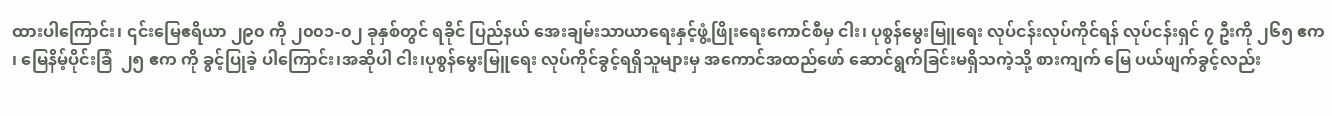ထားပါကြောင်း၊ ၎င်းမြေဧရိယာ ၂၉၀ ကို ၂၀၀၁-၀၂ ခုနှစ်တွင် ရခိုင် ပြည်နယ် အေးချမ်းသာယာရေးနှင့်ဖွံ့ဖြိုးရေးကောင်စီမှ ငါး၊ ပုစွန်မွေးမြူရေး လုပ်ငန်းလုပ်ကိုင်ရန် လုပ်ငန်းရှင် ၇ ဦးကို ၂၆၅ ဧက ၊ မြေနိမ့်ပိုင်းခြံ  ၂၅ ဧက ကို ခွင့်ပြုခဲ့ ပါကြောင်း၊အဆိုပါ ငါး၊ပုစွန်မွေးမြူရေး လုပ်ကိုင်ခွင့်ရရှိသူများမှ အကောင်အထည်ဖော် ဆောင်ရွက်ခြင်းမရှိသကဲ့သို့ စားကျက် မြေ ပယ်ဖျက်ခွင့်လည်း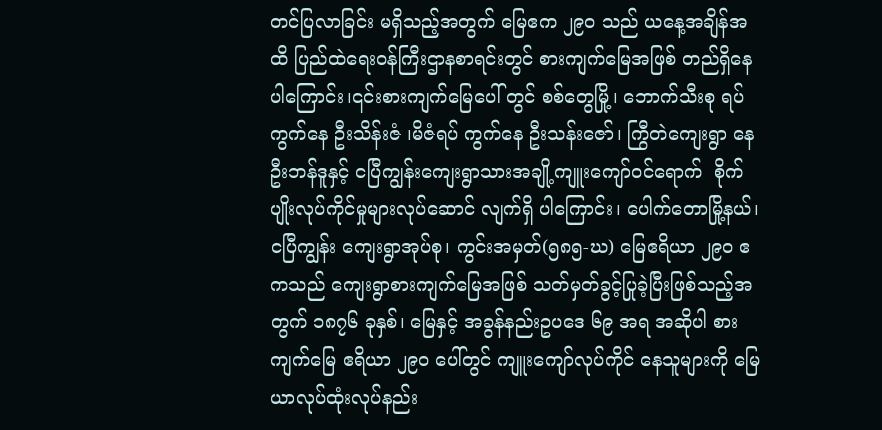တင်ပြလာခြင်း မရှိသည့်အတွက် မြေဧက ၂၉၀ သည် ယနေ့အချိန်အထိ ပြည်ထဲရေးဝန်ကြီးဌာနစာရင်းတွင် စားကျက်မြေအဖြစ် တည်ရှိနေပါကြောင်း၊၎င်းစားကျက်မြေပေါ် တွင် စစ်တွေမြို့၊ ဘောက်သီးစု ရပ်ကွက်နေ ဦးသိန်းဇံ ၊မိဇံရပ် ကွက်နေ ဦးသန်းဇော်၊ ကြွီတဲကျေးရွာ နေ ဦးဘန်ဒူနှင့် ငပြီကျွန်းကျေးရွာသားအချို့ကျူးကျော်ဝင်ရောက်  စိုက်ပျိုးလုပ်ကိုင်မှုများလုပ်ဆောင် လျက်ရှိ ပါကြောင်း၊ ပေါက်တောမြို့နယ်၊ ငပြီကျွန်း ကျေးရွာအုပ်စု၊ ကွင်းအမှတ်(၅၈၅-ဃ) မြေဧရိယာ ၂၉၀ ဧကသည် ကျေးရွာစားကျက်မြေအဖြစ် သတ်မှတ်ခွင့်ပြုခဲ့ပြီးဖြစ်သည့်အတွက် ၁၈၇၆ ခုနှစ်၊ မြေနှင့် အခွန်နည်းဥပဒေ ၆၉ အရ အဆိုပါ စားကျက်မြေ ဧရိယာ ၂၉၀ ပေါ်တွင် ကျူးကျော်လုပ်ကိုင် နေသူများကို မြေယာလုပ်ထုံးလုပ်နည်း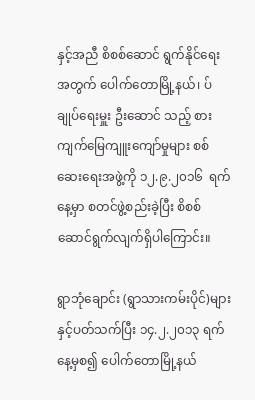နှင့်အညီ စိစစ်ဆောင် ရွက်နိုင်ရေး အတွက် ပေါက်တောမြို့နယ်၊ ပ်ချုပ်ရေးမှူး ဦးဆောင် သည့် စားကျက်မြေကျူးကျော်မှုများ စစ်ဆေးရေးအဖွဲ့ကို ၁၂.၉.၂၀၁၆  ရက်နေ့မှာ စတင်ဖွဲ့စည်းခဲ့ပြီး စိစစ်ဆောင်ရွက်လျက်ရှိပါကြောင်း။

ရွာဘုံချောင်း (ရွာသားကမ်းပိုင်)များနှင့်ပတ်သက်ပြီး ၁၄.၂.၂၀၁၃ ရက်နေ့မှစ၍ ပေါက်တောမြို့နယ်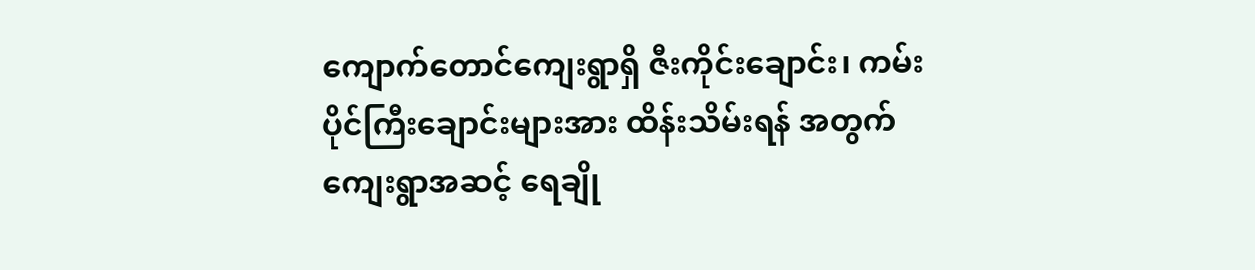ကျောက်တောင်ကျေးရွာရှိ ဇီးကိုင်းချောင်း၊ ကမ်းပိုင်ကြီးချောင်းများအား ထိန်းသိမ်းရန် အတွက် ကျေးရွာအဆင့် ရေချို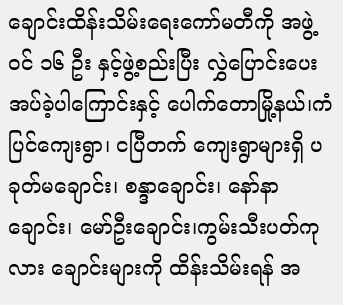ချောင်းထိန်းသိမ်းရေးကော်မတီကို အဖွဲ့ဝင် ၁၆ ဦး နှင့်ဖွဲ့စည်းပြီး လွှဲပြောင်းပေး အပ်ခဲ့ပါကြောင်းနှင့် ပေါက်တောမြို့နယ်၊ကံပြင်ကျေးရွာ၊ ငပြီတက် ကျေးရွာများရှိ ပခုတ်မချောင်း၊ စန္ဒာချောင်း၊ နော်နာချောင်း၊ မော်ဦးချောင်း၊ကွမ်းသီးပတ်ကုလား ချောင်းများကို ထိန်းသိမ်းရန် အ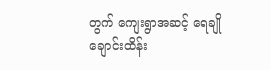တွက် ကျေးရွာအဆင့် ရေချိုချောင်းထိန်း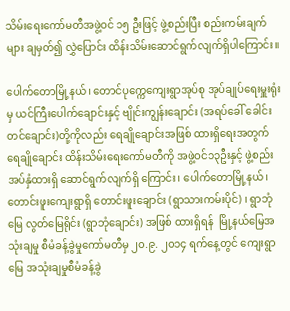သိမ်းရေးကော်မတီအဖွဲ့ဝင် ၁၅ ဦးဖြင့် ဖွဲ့စည်းပြီး စည်းကမ်းချက်များ ချမှတ်၍ လွှဲပြောင်း ထိန်းသိမ်းဆောင်ရွက်လျက်ရှိပါကြောင်း။

ပေါက်တောမြို့နယ်၊ တောင်ပုက္ကေကျေးရွာအုပ်စု အုပ်ချုပ်ရေးမှူးရုံးမှ ယင်ကြီးပေါက်ချောင်းနှင့် ဗျိုင်းကျွန်းချောင်း (အရပ်ခေါ် ခေါင်းတင်ချောင်း)တို့ကိုလည်း ရေချိုချောင်းအဖြစ် ထားရှိရေးအတွက် ရေချိုချောင်း ထိန်းသိမ်းရေးကော်မတီကို အဖွဲ့ဝင်၁၃ဦးနှင့် ဖွဲ့စည်းအပ်နှံထားရှိ ဆောင်ရွက်လျက်ရှိ ကြောင်း၊ ပေါက်တောမြို့နယ်၊ တောင်းဖူးကျေးရွာရှိ တောင်းဖူးချောင်း (ရွာသားကမ်းပိုင်) ၊ ရွာဘုံမြေ လွတ်မြေရိုင်း (ရွာဘုံချောင်း) အဖြစ် ထားရှိရန်  မြို့နယ်မြေအသုံးချမှု စီမံခန့်ခွဲမှုကော်မတီမှ ၂၀.၉. ၂၀၁၄ ရက်နေ့တွင် ကျေးရွာမြေ အသုံးချမှုစီမံခန့်ခွဲ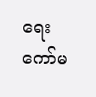ရေးကော်မ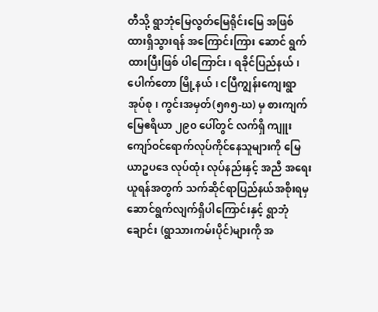တီသို့ ရွာဘုံမြေလွတ်မြေရိုင်းမြေ အဖြစ်ထားရှိသွားရန် အကြောင်းကြား ဆောင် ရွက်ထားပြီးဖြစ် ပါကြောင်း၊ ရခိုင်ပြည်နယ်၊ ပေါက်တော မြို့နယ်၊ ငပြီကျွန်းကျေးရွာအုပ်စု၊ ကွင်းအမှတ်(၅၈၅-ဃ) မှ စားကျက် မြေဧရိယာ ၂၉၀ ပေါ်တွင် လက်ရှိ ကျူးကျော်ဝင်ရောက်လုပ်ကိုင်နေသူများကို မြေယာဥပဒေ လုပ်ထုံး လုပ်နည်းနှင့် အညီ အရေးယူရန်အတွက် သက်ဆိုင်ရာပြည်နယ်အစိုးရမှ ဆောင်ရွက်လျက်ရှိပါကြောင်းနှင့် ရွာဘုံချောင်း (ရွာသားကမ်းပိုင်)များကို အ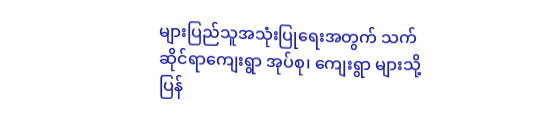များပြည်သူအသုံးပြုရေးအတွက် သက်ဆိုင်ရာကျေးရွာ အုပ်စု၊ ကျေးရွာ များသို့ ပြန်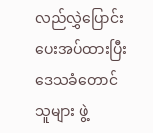လည်လွှဲပြောင်းပေးအပ်ထားပြီး ဒေသခံတောင်သူများ ဖွဲ့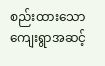စည်းထားသော ကျေးရွာအဆင့်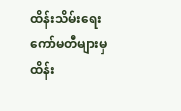ထိန်းသိမ်းရေးကော်မတီများမှ ထိန်း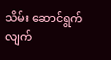သိမ်း ဆောင်ရွက်လျက်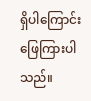ရှိပါကြောင်း ဖြေကြားပါသည်။